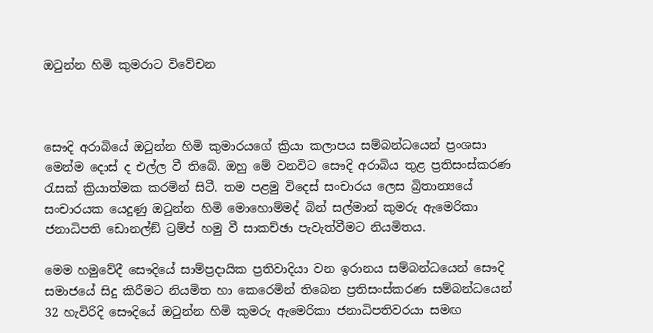ඔටුන්න හිමි කුමරාට විවේචන



සෞදි අරාබියේ ඔටුන්න හිමි කුමාරයගේ ක්‍රියා කලාපය සම්බන්ධයෙන් ප්‍රංශසා මෙන්ම දොස් ද එල්ල වී තිබේ. ඔහු මේ වනවිට සෞදි අරාබිය තුළ ප්‍රතිසංස්කරණ රැසක් ක්‍රියාත්මක කරමින් සිටී. තම පළමු විදෙස් සංචාරය ලෙස බ්‍රිතාන්‍යයේ සංචාරයක යෙදුණු ඔටුන්න හිමි මොහොම්මද් බින් සල්මාන් කුමරු ඇමෙරිකා ජනාධිපති ඩොනල්ඞ් ට්‍රම්ප් හමු වී සාකච්ඡා පැවැත්වීමට නියමිතය.

මෙම හමුවේදී සෞදියේ සාම්ප්‍රදායික ප්‍රතිවාදියා වන ඉරානය සම්බන්ධයෙන් සෞදි සමාජයේ සිදු කිරීමට නියමිත හා කෙරෙමින් තිබෙන ප්‍රතිසංස්කරණ සම්බන්ධයෙන් 32 හැවිරිදි සෞදියේ ඔටුන්න හිමි කුමරු ඇමෙරිකා ජනාධිපතිවරයා සමඟ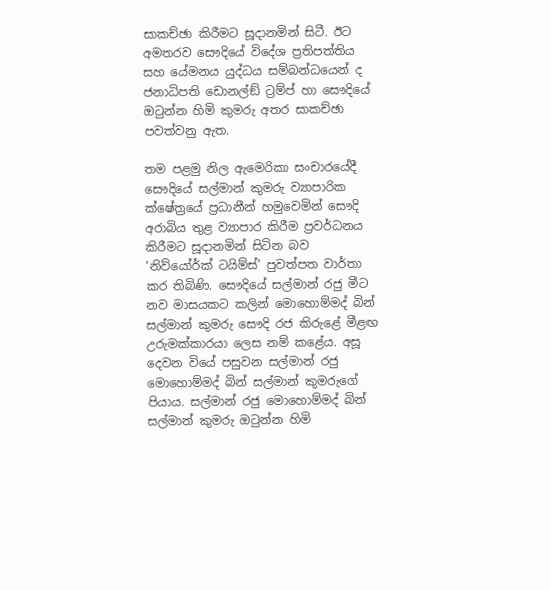සාකච්ඡා කිරීමට සූදානමින් සිටී. ඊට අමතරව සෞදියේ විදේශ ප්‍රතිපත්තිය සහ යේමනය යුද්ධය සම්බන්ධයෙන් ද ජනාධිපති ඩොනල්ඞ් ට්‍රම්ප් හා සෞදියේ ඔටුන්න හිමි කුමරු අතර සාකච්ඡා පවත්වනු ඇත.

තම පළමු නිල ඇමෙරිකා සංචාරයේදී සෞදියේ සල්මාන් කුමරු ව්‍යාපාරික ක්ෂේත්‍රයේ ප්‍රධානීන් හමුවෙමින් සෞදි අරාබිය තුළ ව්‍යාපාර කිරීම ප්‍රවර්ධනය කිරීමට සූදානමින් සිටින බව ‘නිව්යෝර්ක් ටයිම්ස්’ පුවත්පත වාර්තා කර තිබිණි. සෞදියේ සල්මාන් රජු මීට නව මාසයකට කලින් මොහොම්මද් බින් සල්මාන් කුමරු සෞදි රජ කිරුළේ මීළඟ උරුමක්කාරයා ලෙස නම් කළේය. අසූ දෙවන වියේ පසුවන සල්මාන් රජු මොහොම්මද් බින් සල්මාන් කුමරුගේ පියාය. සල්මාන් රජු මොහොම්මද් බින් සල්මාන් කුමරු ඔටුන්න හිමි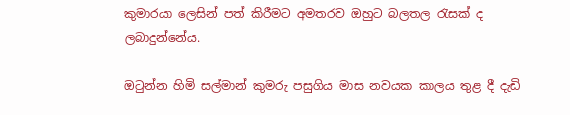කුමාරයා ලෙසින් පත් කිරීමට අමතරව ඔහුට බලතල රැසක් ද ලබාදුන්නේය.

ඔටුන්න හිමි සල්මාන් කුමරු පසුගිය මාස නවයක කාලය තුළ දී දැඩි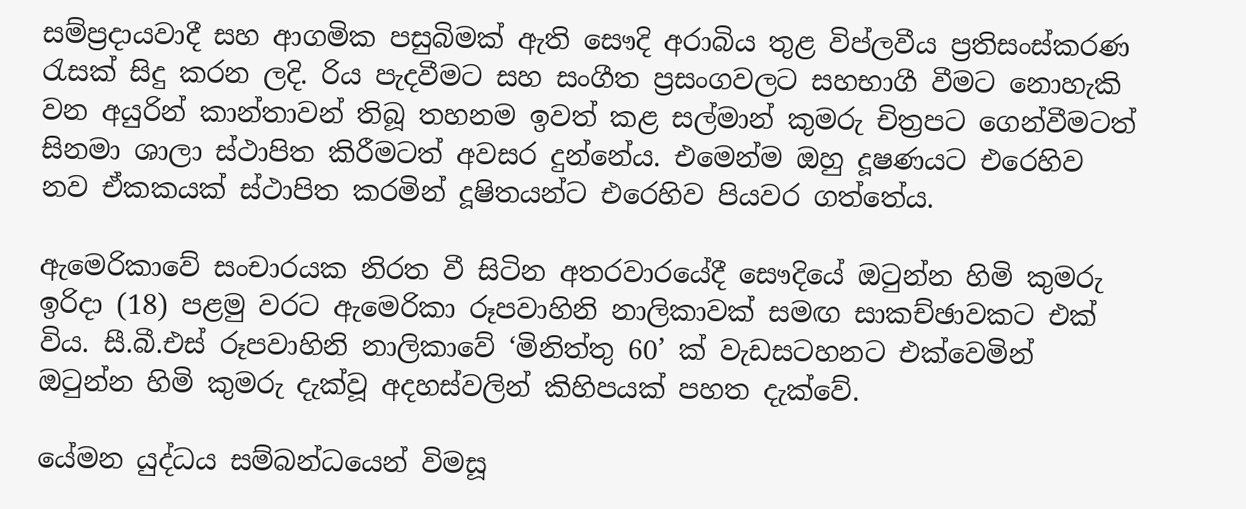සම්ප්‍රදායවාදී සහ ආගමික පසුබිමක් ඇති සෞදි අරාබිය තුළ විප්ලවීය ප්‍රතිසංස්කරණ රැසක් සිදු කරන ලදි. රිය පැදවීමට සහ සංගීත ප්‍රසංගවලට සහභාගී වීමට නොහැකි වන අයුරින් කාන්තාවන් තිබූ තහනම ඉවත් කළ සල්මාන් කුමරු චිත්‍රපට ගෙන්වීමටත් සිනමා ශාලා ස්ථාපිත කිරීමටත් අවසර දුන්නේය. එමෙන්ම ඔහු දූෂණයට එරෙහිව නව ඒකකයක් ස්ථාපිත කරමින් දූෂිතයන්ට එරෙහිව පියවර ගත්තේය.

ඇමෙරිකාවේ සංචාරයක නිරත වී සිටින අතරවාරයේදී සෞදියේ ඔටුන්න හිමි කුමරු ඉරිදා (18) පළමු වරට ඇමෙරිකා රූපවාහිනි නාලිකාවක් සමඟ සාකච්ඡාවකට එක් විය. සී.බී.එස් රූපවාහිනි නාලිකාවේ ‘මිනිත්තු 60’ ක් වැඩසටහනට එක්වෙමින් ඔටුන්න හිමි කුමරු දැක්වූ අදහස්වලින් කිහිපයක් පහත දැක්වේ.

යේමන යුද්ධය සම්බන්ධයෙන් විමසූ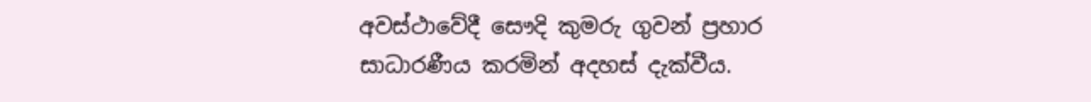අවස්ථාවේදී සෞදි කුමරු ගුවන් ප්‍රහාර සාධාරණීය කරමින් අදහස් දැක්වීය.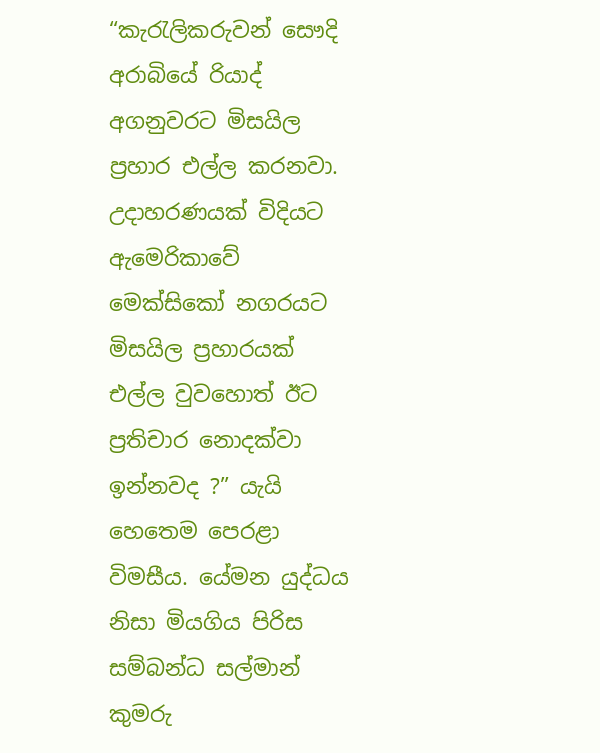“කැරැලිකරුවන් සෞදි අරාබියේ රියාද් අගනුවරට මිසයිල ප්‍රහාර එල්ල කරනවා. උදාහරණයක් විදියට ඇමෙරිකාවේ මෙක්සිකෝ නගරයට මිසයිල ප්‍රහාරයක් එල්ල වුවහොත් ඊට ප්‍රතිචාර නොදක්වා ඉන්නවද ?” යැයි හෙතෙම පෙරළා විමසීය. යේමන යුද්ධය නිසා මියගිය පිරිස සම්බන්ධ සල්මාන් කුමරු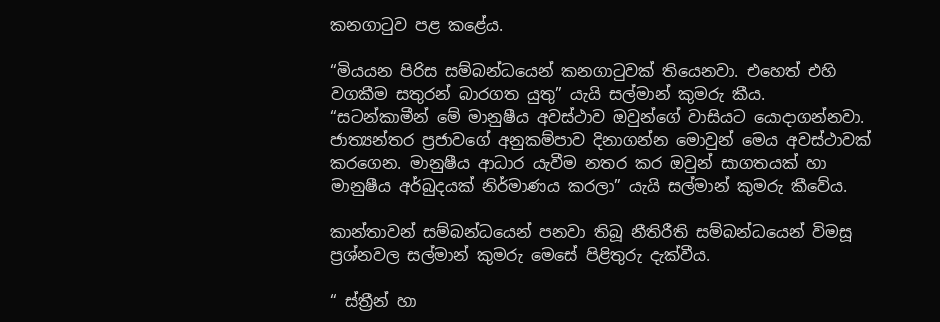කනගාටුව පළ කළේය.

“මියයන පිරිස සම්බන්ධයෙන් කනගාටුවක් තියෙනවා. එහෙත් එහි වගකීම සතුරන් බාරගත යුතු” යැයි සල්මාන් කුමරු කීය.
“සටන්කාමීන් මේ මානුෂීය අවස්ථාව ඔවුන්ගේ වාසියට යොදාගන්නවා. ජාත්‍යන්තර ප්‍රජාවගේ අනුකම්පාව දිනාගන්න මොවුන් මෙය අවස්ථාවක් කරගෙන. මානුෂීය ආධාර යැවීම නතර කර ඔවුන් සාගතයක් හා මානුෂීය අර්බුදයක් නිර්මාණය කරලා” යැයි සල්මාන් කුමරු කීවේය.

කාන්තාවන් සම්බන්ධයෙන් පනවා තිබූ නීතිරීති සම්බන්ධයෙන් විමසූ ප්‍රශ්නවල සල්මාන් කුමරු මෙසේ පිළිතුරු දැක්වීය.

“ ස්ත්‍රීන් හා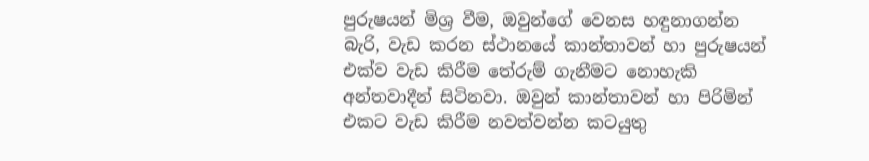පුරුෂයන් මිශ්‍ර වීම, ඔවුන්ගේ වෙනස හඳුනාගන්න බැරි, වැඩ කරන ස්ථානයේ කාන්තාවන් හා පුරුෂයන් එක්ව වැඩ කිරීම තේරුම් ගැනීමට නොහැකි අන්තවාදීන් සිටිනවා. ඔවුන් කාන්තාවන් හා පිරිමින් එකට වැඩ කිරීම නවත්වන්න කටයුතු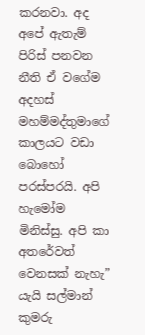කරනවා. අද අපේ ඇතැම් පිරිස් පනවන නීති ඒ වගේම අදහස් මහම්මද්තුමාගේ කාලයට වඩා බොහෝ පරස්පරයි. අපි හැමෝම මිනිස්සු. අපි කා අතරේවත් වෙනසක් නැහැ” යැයි සල්මාන් කුමරු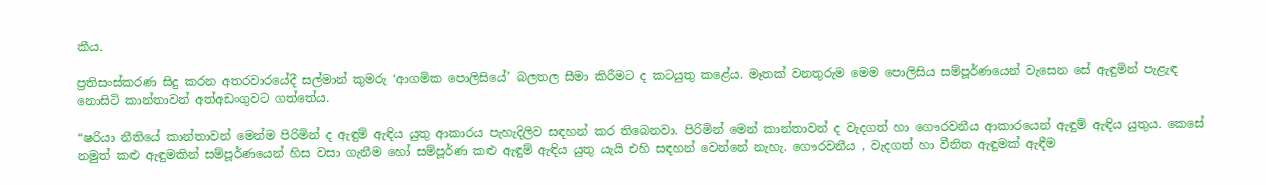කීය.

ප්‍රතිසංස්කරණ සිදු කරන අතරවාරයේදී සල්මාන් කුමරු ‘ආගමික පොලිසියේ’ බලතල සීමා කිරීමට ද කටයුතු කළේය. මෑතක් වනතුරුම මෙම පොලිසිය සම්පූර්ණයෙන් වැසෙන සේ ඇඳුමින් පැළැඳ නොසිටි කාන්තාවන් අත්අඩංගුවට ගත්තේය.

“ෂරියා නීතියේ කාන්තාවන් මෙන්ම පිරිමින් ද ඇඳුම් ඇඳිය යුතු ආකාරය පැහැදිලිව සඳහන් කර තිබෙනවා. පිරිමින් මෙන් කාන්තාවන් ද වැදගත් හා ගෞරවනීය ආකාරයෙන් ඇඳුම් ඇඳිය යුතුය. කෙසේ නමුත් කළු ඇඳුමකින් සම්පූර්ණයෙන් හිස වසා ගැනීම හෝ සම්පූර්ණ කළු ඇඳුම් ඇඳිය යුතු යැයි එහි සඳහන් වෙන්නේ නැහැ. ගෞරවනීය , වැදගත් හා වීනිත ඇඳුමක් ඇඳීම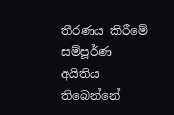තීරණය කිරීමේ සම්පූර්ණ අයිතිය තිබෙන්නේ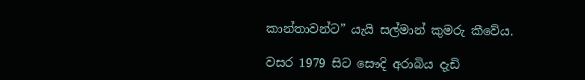කාන්තාවන්ට” යැයි සල්මාන් කුමරු කීවේය.

වසර 1979 සිට සෞදි අරාබිය දැඩි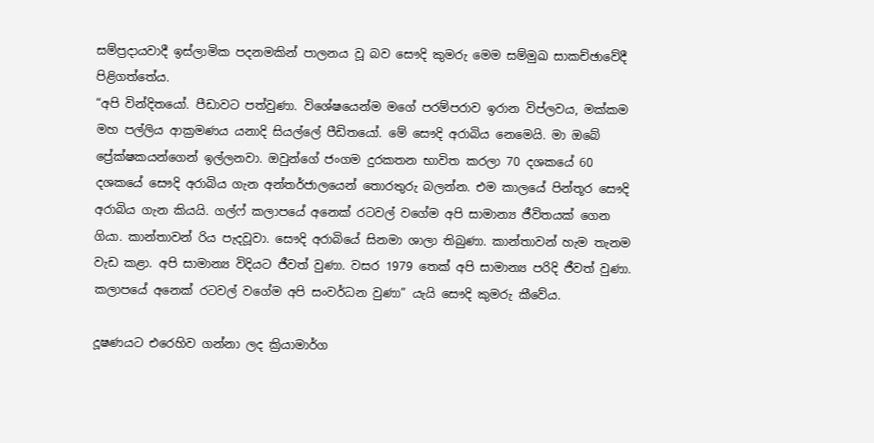සම්ප්‍රදායවාදී ඉස්ලාමික පදනමකින් පාලනය වූ බව සෞදි කුමරු මෙම සම්මුඛ සාකච්ඡාවේදී පිළිගත්තේය.
“අපි වින්දිතයෝ. පීඩාවට පත්වුණා. විශේෂයෙන්ම මගේ පරම්පරාව ඉරාන විප්ලවය, මක්කම මහ පල්ලිය ආක්‍රමණය යනාදි සියල්ලේ පීඩිතයෝ. මේ සෞදි අරාබිය නෙමෙයි. මා ඔබේ ප්‍රේක්ෂකයන්ගෙන් ඉල්ලනවා. ඔවුන්ගේ ජංගම දුරකතන භාවිත කරලා 70 දශකයේ 60 දශකයේ සෞදි අරාබිය ගැන අන්තර්ජාලයෙන් තොරතුරු බලන්න. එම කාලයේ පින්තූර සෞදි අරාබිය ගැන කියයි. ගල්ෆ් කලාපයේ අනෙක් රටවල් වගේම අපි සාමාන්‍ය ජීවිතයක් ගෙන ගියා. කාන්තාවන් රිය පැදවූවා. සෞදි අරාබියේ සිනමා ශාලා තිබුණා. කාන්තාවන් හැම තැනම වැඩ කළා. අපි සාමාන්‍ය විදියට ජීවත් වුණා. වසර 1979 තෙක් අපි සාමාන්‍ය පරිදි ජීවත් වුණා. කලාපයේ අනෙක් රටවල් වගේම අපි සංවර්ධන වුණා” යැයි සෞදි කුමරු කීවේය.

දූෂණයට එරෙහිව ගන්නා ලද ක්‍රියාමාර්ග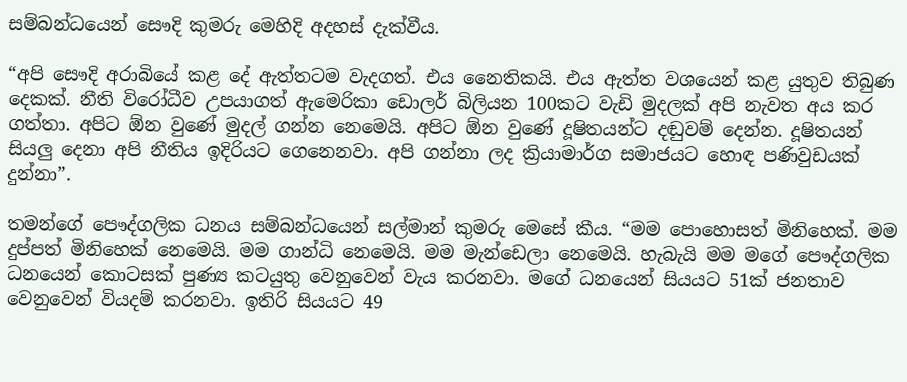සම්බන්ධයෙන් සෞදි කුමරු මෙහිදි අදහස් දැක්වීය.

“අපි සෞදි අරාබියේ කළ දේ ඇත්තටම වැදගත්. එය නෛතිකයි. එය ඇත්ත වශයෙන් කළ යුතුව තිබුණ දෙකක්. නීති විරෝධීව උපයාගත් ඇමෙරිකා ඩොලර් බිලියන 100කට වැඩි මුදලක් අපි නැවත අය කර ගත්තා. අපිට ඕන වුණේ මුදල් ගන්න නෙමෙයි. අපිට ඕන වුණේ දූෂිතයන්ට දඬුවම් දෙන්න. දූෂිතයන් සියලු දෙනා අපි නීතිය ඉදිරියට ගෙනෙනවා. අපි ගන්නා ලද ක්‍රියාමාර්ග සමාජයට හොඳ පණිවුඩයක් දුන්නා”.

තමන්ගේ පෞද්ගලික ධනය සම්බන්ධයෙන් සල්මාන් කුමරු මෙසේ කීය. “මම පොහොසත් මිනිහෙක්. මම දුප්පත් මිනිහෙක් නෙමෙයි. මම ගාන්ධි නෙමෙයි. මම මැන්ඩෙලා නෙමෙයි. හැබැයි මම මගේ පෞද්ගලික ධනයෙන් කොටසක් පුණ්‍ය කටයුතු වෙනුවෙන් වැය කරනවා. මගේ ධනයෙන් සියයට 51ක් ජනතාව වෙනුවෙන් වියදම් කරනවා. ඉතිරි සියයට 49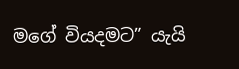මගේ වියදමට” යැයි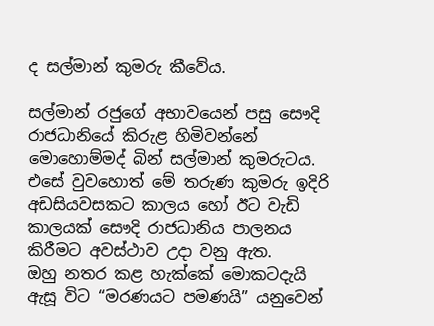ද සල්මාන් කුමරු කීවේය.

සල්මාන් රජුගේ අභාවයෙන් පසු සෞදි රාජධානියේ කිරුළ හිමිවන්නේ මොහොම්මද් බින් සල්මාන් කුමරුටය. එසේ වුවහොත් මේ තරුණ කුමරු ඉදිරි අඩසියවසකට කාලය හෝ ඊට වැඩි කාලයක් සෞදි රාජධානිය පාලනය කිරීමට අවස්ථාව උදා වනු ඇත.
ඔහු නතර කළ හැක්කේ මොකටදැයි ඇසූ විට “මරණයට පමණයි” යනුවෙන්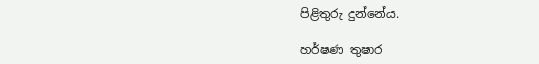පිළිතුරු දුන්නේය.

හර්ෂණ තුෂාර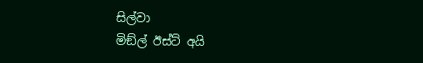සිල්වා
මිඞ්ල් ඊස්ට් අයි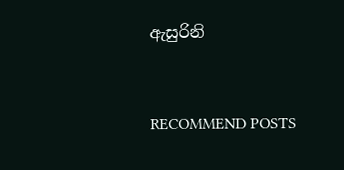ඇසුරිනි


RECOMMEND POSTS